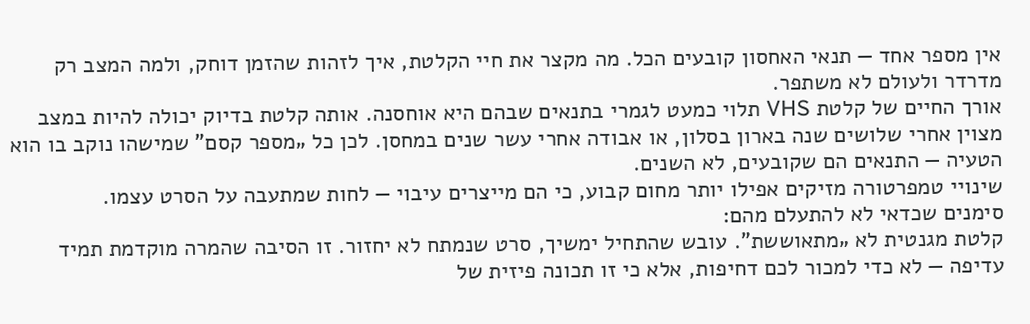אין מספר אחד — תנאי האחסון קובעים הכל. מה מקצר את חיי הקלטת, איך לזהות שהזמן דוחק, ולמה המצב רק מדרדר ולעולם לא משתפר.
אורך החיים של קלטת VHS תלוי כמעט לגמרי בתנאים שבהם היא אוחסנה. אותה קלטת בדיוק יכולה להיות במצב מצוין אחרי שלושים שנה בארון בסלון, או אבודה אחרי עשר שנים במחסן. לכן כל „מספר קסם” שמישהו נוקב בו הוא הטעיה — התנאים הם שקובעים, לא השנים.
שינויי טמפרטורה מזיקים אפילו יותר מחום קבוע, כי הם מייצרים עיבוי — לחות שמתעבה על הסרט עצמו.
סימנים שכדאי לא להתעלם מהם:
קלטת מגנטית לא „מתאוששת”. עובש שהתחיל ימשיך, סרט שנמתח לא יחזור. זו הסיבה שהמרה מוקדמת תמיד עדיפה — לא כדי למכור לכם דחיפות, אלא כי זו תכונה פיזית של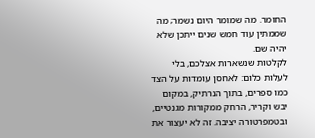החומר. מה שמומר היום נשמר; מה שממתין עוד חמש שנים ייתכן שלא יהיה שם.
לקלטות שנשארות אצלכם, בלי לעלות כלום: לאחסן עומדות על הצד כמו ספרים, בתוך הנרתיק, במקום יבש וקריר, הרחק ממקורות מגנטיים, ובטמפרטורה יציבה. זה לא יעצור את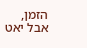הזמן, אבל יאט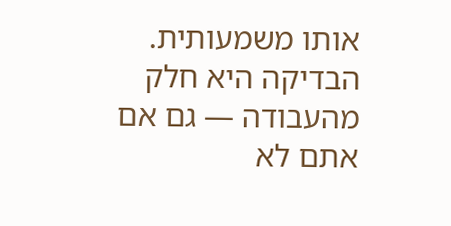אותו משמעותית.
הבדיקה היא חלק מהעבודה — גם אם אתם לא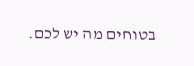בטוחים מה יש לכם.